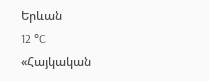Երևան
12 °C
«Հայկական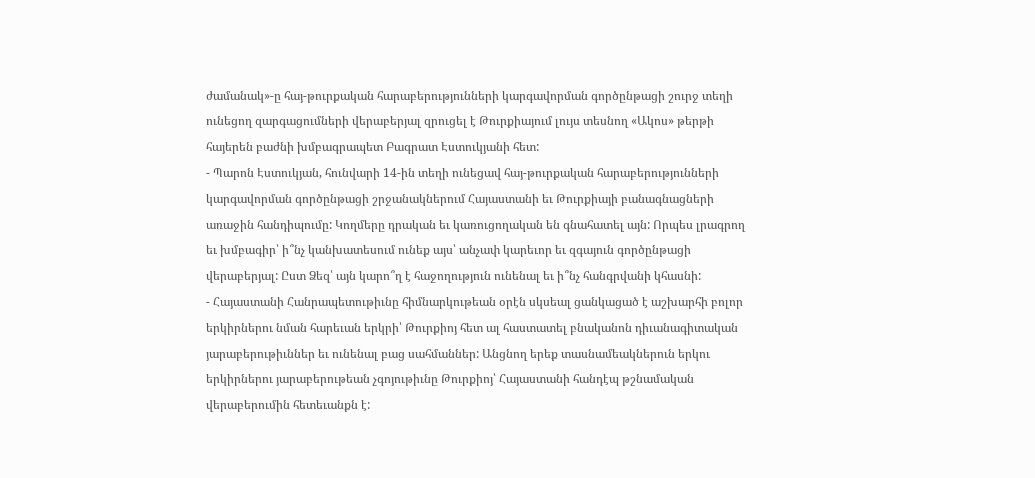ժամանակ»-ը հայ-թուրքական հարաբերությունների կարգավորման գործընթացի շուրջ տեղի ունեցող զարգացումների վերաբերյալ զրուցել է Թուրքիայում լույս տեսնող «Ակոս» թերթի հայերեն բաժնի խմբագրապետ Բագրատ Էստուկյանի հետ:
- Պարոն Էստուկյան, հունվարի 14-ին տեղի ունեցավ հայ-թուրքական հարաբերությունների կարգավորման գործընթացի շրջանակներում Հայաստանի եւ Թուրքիայի բանագնացների առաջին հանդիպումը: Կողմերը դրական եւ կառուցողական են գնահատել այն: Որպես լրագրող եւ խմբագիր՝ ի՞նչ կանխատեսում ունեք այս՝ անչափ կարեւոր եւ զգայուն գործընթացի վերաբերյալ: Ըստ Ձեզ՝ այն կարո՞ղ է հաջողություն ունենալ եւ ի՞նչ հանգրվանի կհասնի:
- Հայաստանի Հանրապետութիւնը հիմնարկութեան օրէն սկսեալ ցանկացած է աշխարհի բոլոր երկիրներու նման հարեւան երկրի՝ Թուրքիոյ հետ ալ հաստատել բնականոն դիւանագիտական յարաբերութիւններ եւ ունենալ բաց սահմաններ: Անցնող երեք տասնամեակներուն երկու երկիրներու յարաբերութեան չգոյութիւնը Թուրքիոյ՝ Հայաստանի հանդէպ թշնամական վերաբերումին հետեւանքն է: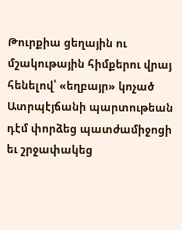Թուրքիա ցեղային ու մշակութային հիմքերու վրայ հենելով՝ «եղբայր» կոչած Ատրպէյճանի պարտութեան դէմ փորձեց պատժամիջոցի եւ շրջափակեց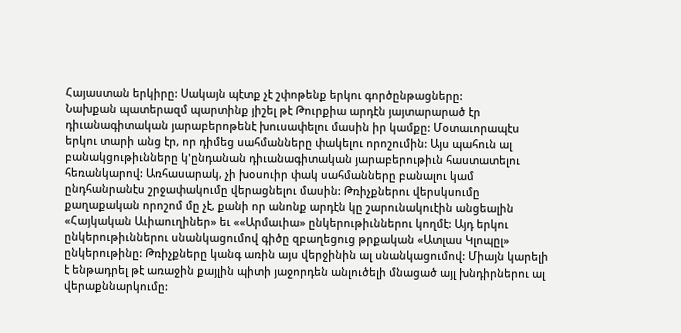Հայաստան երկիրը: Սակայն պէտք չէ շփոթենք երկու գործընթացները:
Նախքան պատերազմ պարտինք յիշել թէ Թուրքիա արդէն յայտարարած էր դիւանագիտական յարաբերոթենէ խուսափելու մասին իր կամքը: Մօտաւորապէս երկու տարի անց էր, որ դիմեց սահմանները փակելու որոշումին: Այս պահուն ալ բանակցութիւնները կ'ընդանան դիւանագիտական յարաբերութիւն հաստատելու հեռանկարով: Առհասարակ, չի խօսուիր փակ սահմանները բանալու կամ ընդհանրանէս շրջափակումը վերացնելու մասին: Թռիչքներու վերսկսումը քաղաքական որոշոմ մը չէ, քանի որ անոնք արդէն կը շարունակուէին անցեալին «Հայկական Աւիաուղիներ» եւ ««Արմաւիա» ընկերութիւններու կողմէ: Այդ երկու ընկերութիւններու սնանկացումով գիծը զբաղեցուց թրքական «Ատլաս Կլոպըլ» ընկերութինը: Թռիչքները կանգ առին այս վերջինին ալ սնանկացումով: Միայն կարելի է ենթադրել թէ առաջին քայլին պիտի յաջորդեն անլուծելի մնացած այլ խնդիրներու ալ վերաքննարկումը: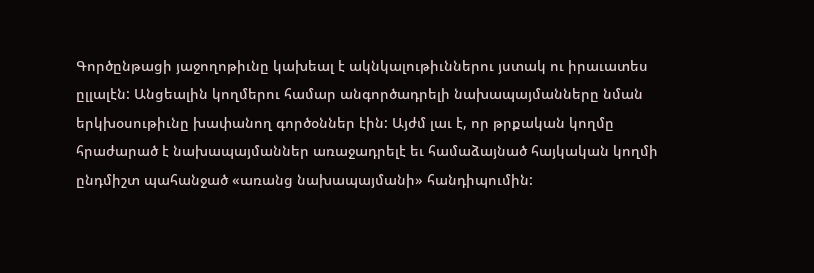Գործընթացի յաջողոթիւնը կախեալ է ակնկալութիւններու յստակ ու իրաւատես ըլլալէն: Անցեալին կողմերու համար անգործադրելի նախապայմանները նման երկխօսութիւնը խափանող գործօններ էին: Այժմ լաւ է, որ թրքական կողմը հրաժարած է նախապայմաններ առաջադրելէ եւ համաձայնած հայկական կողմի ընդմիշտ պահանջած «առանց նախապայմանի» հանդիպումին: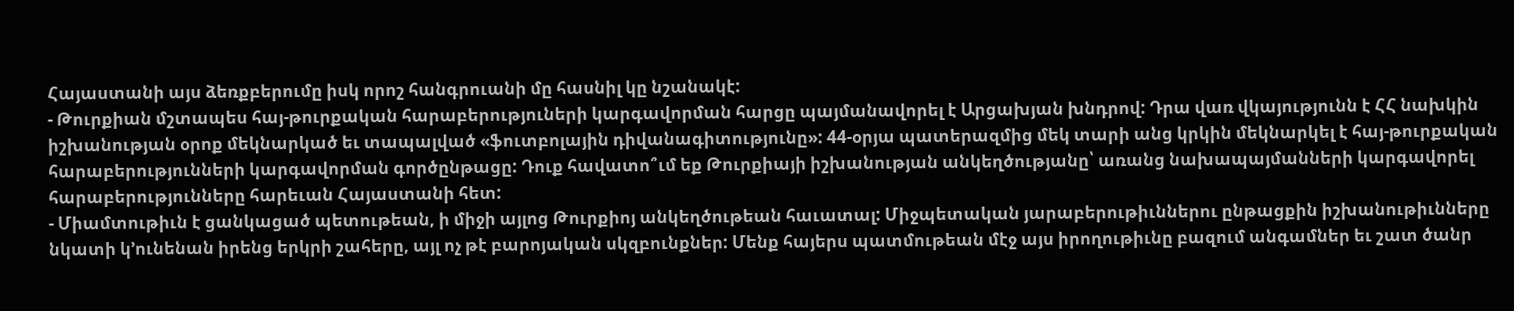Հայաստանի այս ձեռքբերումը իսկ որոշ հանգրուանի մը հասնիլ կը նշանակէ:
- Թուրքիան մշտապես հայ-թուրքական հարաբերություների կարգավորման հարցը պայմանավորել է Արցախյան խնդրով: Դրա վառ վկայությունն է ՀՀ նախկին իշխանության օրոք մեկնարկած եւ տապալված «ֆուտբոլային դիվանագիտությունը»: 44-օրյա պատերազմից մեկ տարի անց կրկին մեկնարկել է հայ-թուրքական հարաբերությունների կարգավորման գործընթացը: Դուք հավատո՞ւմ եք Թուրքիայի իշխանության անկեղծությանը՝ առանց նախապայմանների կարգավորել հարաբերությունները հարեւան Հայաստանի հետ:
- Միամտութիւն է ցանկացած պետութեան, ի միջի այլոց Թուրքիոյ անկեղծութեան հաւատալ: Միջպետական յարաբերութիւններու ընթացքին իշխանութիւնները նկատի կ՚ունենան իրենց երկրի շահերը, այլ ոչ թէ բարոյական սկզբունքներ: Մենք հայերս պատմութեան մէջ այս իրողութիւնը բազում անգամներ եւ շատ ծանր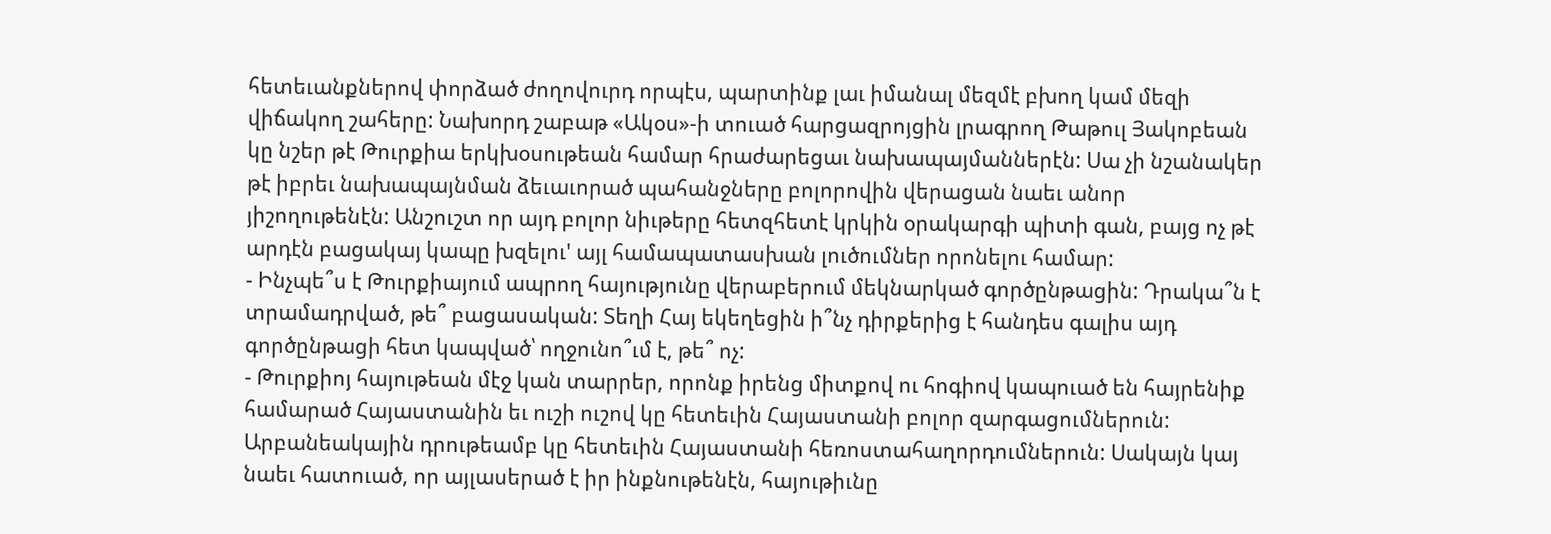հետեւանքներով փորձած ժողովուրդ որպէս, պարտինք լաւ իմանալ մեզմէ բխող կամ մեզի վիճակող շահերը: Նախորդ շաբաթ «Ակօս»-ի տուած հարցազրոյցին լրագրող Թաթուլ Յակոբեան կը նշեր թէ Թուրքիա երկխօսութեան համար հրաժարեցաւ նախապայմաններէն: Սա չի նշանակեր թէ իբրեւ նախապայնման ձեւաւորած պահանջները բոլորովին վերացան նաեւ անոր յիշողութենէն: Անշուշտ որ այդ բոլոր նիւթերը հետզհետէ կրկին օրակարգի պիտի գան, բայց ոչ թէ արդէն բացակայ կապը խզելու' այլ համապատասխան լուծումներ որոնելու համար:
- Ինչպե՞ս է Թուրքիայում ապրող հայությունը վերաբերում մեկնարկած գործընթացին: Դրակա՞ն է տրամադրված, թե՞ բացասական: Տեղի Հայ եկեղեցին ի՞նչ դիրքերից է հանդես գալիս այդ գործընթացի հետ կապված՝ ողջունո՞ւմ է, թե՞ ոչ:
- Թուրքիոյ հայութեան մէջ կան տարրեր, որոնք իրենց միտքով ու հոգիով կապուած են հայրենիք համարած Հայաստանին եւ ուշի ուշով կը հետեւին Հայաստանի բոլոր զարգացումներուն: Արբանեակային դրութեամբ կը հետեւին Հայաստանի հեռոստահաղորդումներուն: Սակայն կայ նաեւ հատուած, որ այլասերած է իր ինքնութենէն, հայութիւնը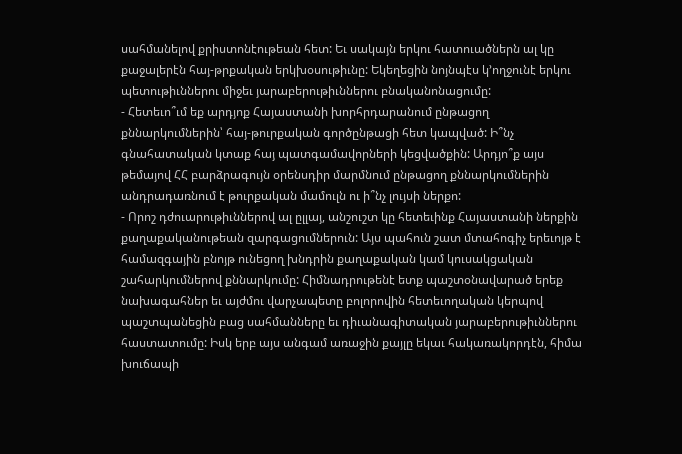սահմանելով քրիստոնէութեան հետ: Եւ սակայն երկու հատուածներն ալ կը քաջալերէն հայ-թրքական երկխօսութիւնը: Եկեղեցին նոյնպէս կ՚ողջունէ երկու պետութիւններու միջեւ յարաբերութիւններու բնականոնացումը:
- Հետեւո՞ւմ եք արդյոք Հայաստանի խորհրդարանում ընթացող քննարկումներին՝ հայ-թուրքական գործընթացի հետ կապված: Ի՞նչ գնահատական կտաք հայ պատգամավորների կեցվածքին: Արդյո՞ք այս թեմայով ՀՀ բարձրագույն օրենսդիր մարմնում ընթացող քննարկումներին անդրադառնում է թուրքական մամուլն ու ի՞նչ լույսի ներքո:
- Որոշ դժուարութիւններով ալ ըլլայ, անշուշտ կը հետեւինք Հայաստանի ներքին քաղաքականութեան զարգացումներուն: Այս պահուն շատ մտահոգիչ երեւոյթ է համազգային բնոյթ ունեցող խնդրին քաղաքական կամ կուսակցական շահարկումներով քննարկումը: Հիմնադրութենէ ետք պաշտօնավարած երեք նախագահներ եւ այժմու վարչապետը բոլորովին հետեւողական կերպով պաշտպանեցին բաց սահմանները եւ դիւանագիտական յարաբերութիւններու հաստատումը: Իսկ երբ այս անգամ առաջին քայլը եկաւ հակառակորդէն, հիմա խուճապի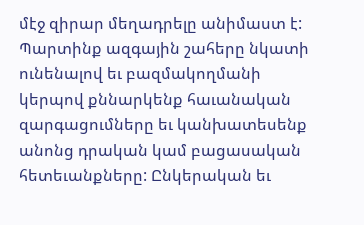մէջ զիրար մեղադրելը անիմաստ է: Պարտինք ազգային շահերը նկատի ունենալով եւ բազմակողմանի կերպով քննարկենք հաւանական զարգացումները եւ կանխատեսենք անոնց դրական կամ բացասական հետեւանքները: Ընկերական եւ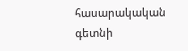հասարակական գետնի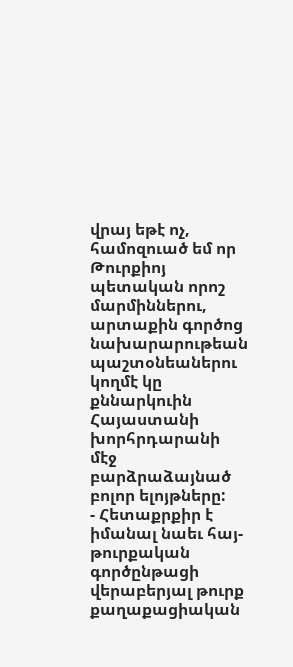վրայ եթէ ոչ, համոզուած եմ որ Թուրքիոյ պետական որոշ մարմիններու, արտաքին գործոց նախարարութեան պաշտօնեաներու կողմէ կը քննարկուին Հայաստանի խորհրդարանի մէջ բարձրաձայնած բոլոր ելոյթները:
- Հետաքրքիր է իմանալ նաեւ հայ-թուրքական գործընթացի վերաբերյալ թուրք քաղաքացիական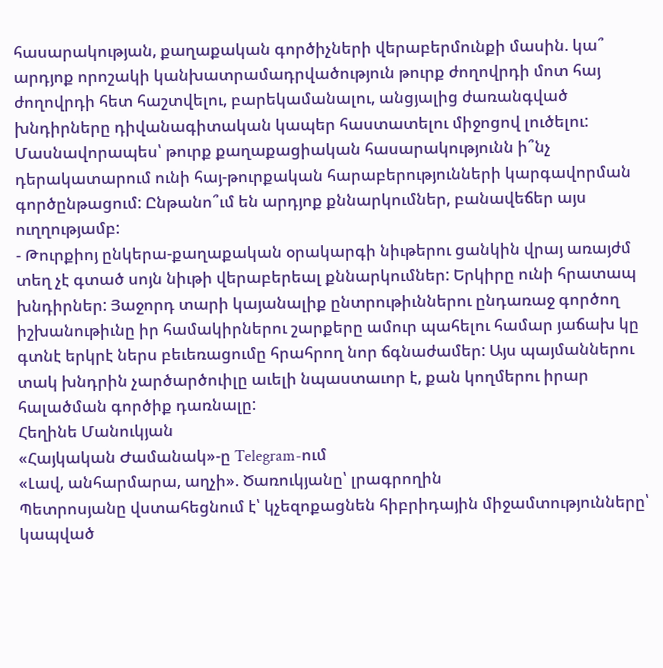հասարակության, քաղաքական գործիչների վերաբերմունքի մասին. կա՞ արդյոք որոշակի կանխատրամադրվածություն թուրք ժողովրդի մոտ հայ ժողովրդի հետ հաշտվելու, բարեկամանալու, անցյալից ժառանգված խնդիրները դիվանագիտական կապեր հաստատելու միջոցով լուծելու: Մասնավորապես՝ թուրք քաղաքացիական հասարակությունն ի՞նչ դերակատարում ունի հայ-թուրքական հարաբերությունների կարգավորման գործընթացում: Ընթանո՞ւմ են արդյոք քննարկումներ, բանավեճեր այս ուղղությամբ:
- Թուրքիոյ ընկերա-քաղաքական օրակարգի նիւթերու ցանկին վրայ առայժմ տեղ չէ գտած սոյն նիւթի վերաբերեալ քննարկումներ: Երկիրը ունի հրատապ խնդիրներ: Յաջորդ տարի կայանալիք ընտրութիւններու ընդառաջ գործող իշխանութիւնը իր համակիրներու շարքերը ամուր պահելու համար յաճախ կը գտնէ երկրէ ներս բեւեռացումը հրահրող նոր ճգնաժամեր: Այս պայմաններու տակ խնդրին չարծարծուիլը աւելի նպաստաւոր է, քան կողմերու իրար հալածման գործիք դառնալը:
Հեղինե Մանուկյան
«Հայկական Ժամանակ»-ը Telegram-ում
«Լավ, անհարմարա, աղչի». Ծառուկյանը՝ լրագրողին
Պետրոսյանը վստահեցնում է՝ կչեզոքացնեն հիբրիդային միջամտությունները՝ կապված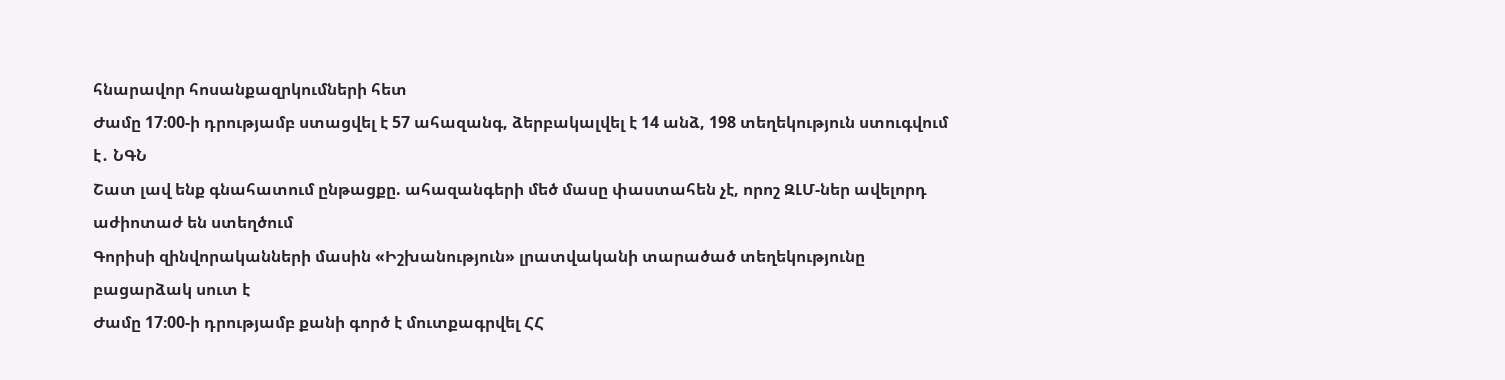հնարավոր հոսանքազրկումների հետ
Ժամը 17։00-ի դրությամբ ստացվել է 57 ահազանգ, ձերբակալվել է 14 անձ, 198 տեղեկություն ստուգվում է․ ՆԳՆ
Շատ լավ ենք գնահատում ընթացքը. ահազանգերի մեծ մասը փաստահեն չէ, որոշ ԶԼՄ-ներ ավելորդ աժիոտաժ են ստեղծում
Գորիսի զինվորականների մասին «Իշխանություն» լրատվականի տարածած տեղեկությունը բացարձակ սուտ է
Ժամը 17։00-ի դրությամբ քանի գործ է մուտքագրվել ՀՀ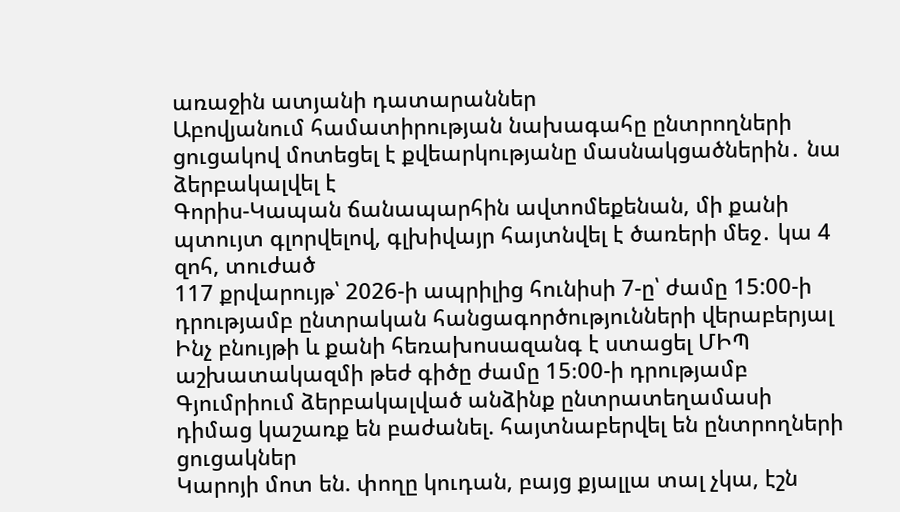առաջին ատյանի դատարաններ
Աբովյանում համատիրության նախագահը ընտրողների ցուցակով մոտեցել է քվեարկությանը մասնակցածներին․ նա ձերբակալվել է
Գորիս-Կապան ճանապարհին ավտոմեքենան, մի քանի պտույտ գլորվելով, գլխիվայր հայտնվել է ծառերի մեջ․ կա 4 զոհ, տուժած
117 քրվարույթ՝ 2026-ի ապրիլից հունիսի 7-ը՝ ժամը 15:00-ի դրությամբ ընտրական հանցագործությունների վերաբերյալ
Ինչ բնույթի և քանի հեռախոսազանգ է ստացել ՄԻՊ աշխատակազմի թեժ գիծը ժամը 15։00-ի դրությամբ
Գյումրիում ձերբակալված անձինք ընտրատեղամասի դիմաց կաշառք են բաժանել. հայտնաբերվել են ընտրողների ցուցակներ
Կարոյի մոտ են. փողը կուդան, բայց քյալլա տալ չկա, էշն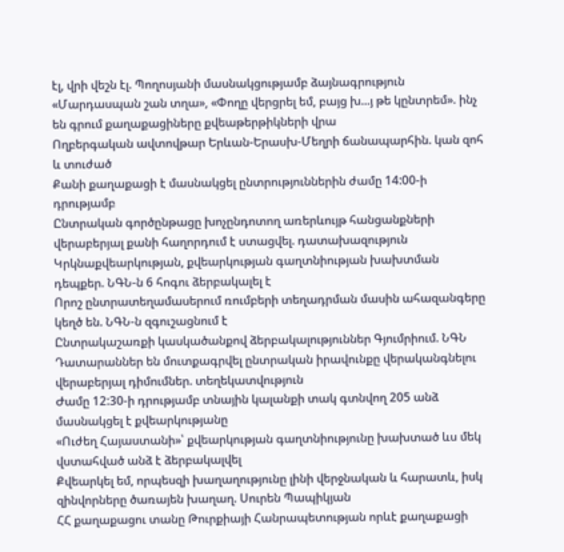էլ, վրի վեշն էլ. Պողոսյանի մասնակցությամբ ձայնագրություն
«Մարդասպան շան տղա», «Փողը վերցրել եմ, բայց խ...յ թե կընտրեմ». ինչ են գրում քաղաքացիները քվեաթերթիկների վրա
Ողբերգական ավտովթար Երևան-Երասխ-Մեղրի ճանապարհին. կան զոհ և տուժած
Քանի քաղաքացի է մասնակցել ընտրություններին ժամը 14:00-ի դրությամբ
Ընտրական գործընթացը խոչընդոտող առերևույթ հանցանքների վերաբերյալ քանի հաղորդում է ստացվել. դատախազություն
Կրկնաքվեարկության, քվեարկության գաղտնիության խախտման դեպքեր. ՆԳՆ-ն 6 հոգու ձերբակալել է
Որոշ ընտրատեղամասերում ռումբերի տեղադրման մասին ահազանգերը կեղծ են. ՆԳՆ-ն զգուշացնում է
Ընտրակաշառքի կասկածանքով ձերբակալություններ Գյումրիում. ՆԳՆ
Դատարաններ են մուտքագրվել ընտրական իրավունքը վերականգնելու վերաբերյալ դիմումներ. տեղեկատվություն
Ժամը 12:30-ի դրությամբ տնային կալանքի տակ գտնվող 205 անձ մասնակցել է քվեարկությանը
«Ուժեղ Հայաստանի»՝ քվեարկության գաղտնիությունը խախտած ևս մեկ վստահված անձ է ձերբակալվել
Քվեարկել եմ, որպեսզի խաղաղությունը լինի վերջնական և հարատև, իսկ զինվորները ծառայեն խաղաղ. Սուրեն Պապիկյան
ՀՀ քաղաքացու տանը Թուրքիայի Հանրապետության որևէ քաղաքացի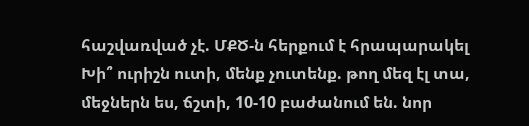հաշվառված չէ. ՄՔԾ-ն հերքում է հրապարակել
Խի՞ ուրիշն ուտի, մենք չուտենք. թող մեզ էլ տա, մեջներն ես, ճշտի, 10-10 բաժանում են. նոր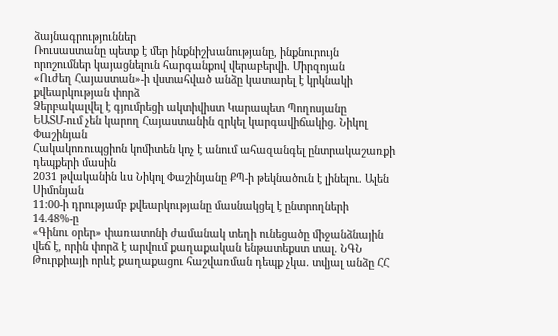ձայնագրություններ
Ռուսաստանը պետք է մեր ինքնիշխանությանը, ինքնուրույն որոշումներ կայացնելուն հարգանքով վերաբերվի. Միրզոյան
«Ուժեղ Հայաստան»-ի վստահված անձը կատարել է կրկնակի քվեարկության փորձ
Ձերբակալվել է գյումրեցի ակտիվիստ Կարապետ Պողոսյանը
ԵԱՏՄ-ում չեն կարող Հայաստանին զրկել կարգավիճակից. Նիկոլ Փաշինյան
Հակակոռուպցիոն կոմիտեն կոչ է անում ահազանգել ընտրակաշառքի դեպքերի մասին
2031 թվականին ևս Նիկոլ Փաշինյանը ՔՊ-ի թեկնածուն է լինելու. Ալեն Սիմոնյան
11:00-ի դրությամբ քվեարկությանը մասնակցել է ընտրողների 14.48%-ը
«Գինու օրեր» փառատոնի ժամանակ տեղի ունեցածը միջանձնային վեճ է, որին փորձ է արվում քաղաքական ենթատեքստ տալ. ՆԳՆ
Թուրքիայի որևէ քաղաքացու հաշվառման դեպք չկա. տվյալ անձը ՀՀ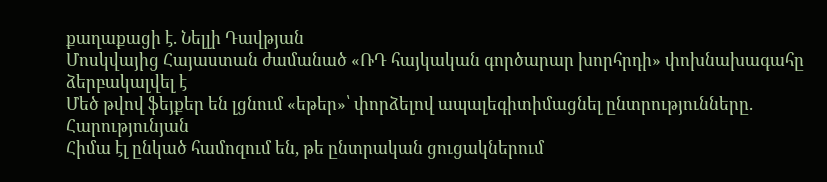քաղաքացի է. Նելլի Դավթյան
Մոսկվայից Հայաստան ժամանած «ՌԴ հայկական գործարար խորհրդի» փոխնախագահը ձերբակալվել է
Մեծ թվով ֆեյքեր են լցնում «եթեր»՝ փորձելով ապալեգիտիմացնել ընտրությունները. Հարությունյան
Հիմա էլ ընկած համոզում են, թե ընտրական ցուցակներում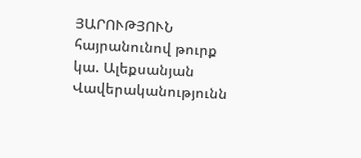ՅԱՐՈՒԹՅՈՒՆ հայրանունով թուրք կա. Ալեքսանյան
Վավերականությունն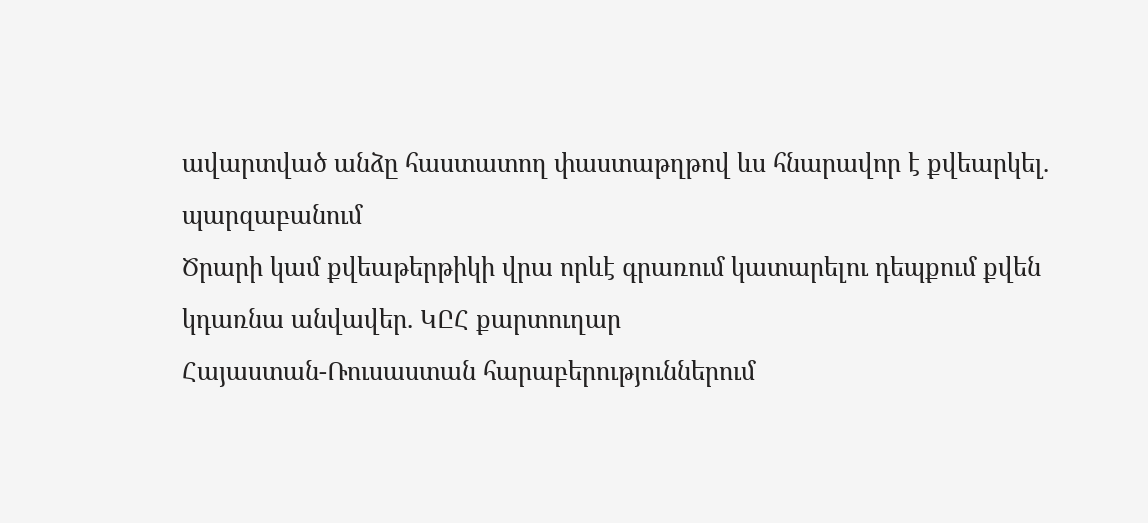ավարտված անձը հաստատող փաստաթղթով ևս հնարավոր է քվեարկել. պարզաբանում
Ծրարի կամ քվեաթերթիկի վրա որևէ գրառում կատարելու դեպքում քվեն կդառնա անվավեր. ԿԸՀ քարտուղար
Հայաստան-Ռուսաստան հարաբերություններում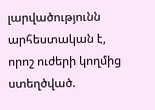լարվածությունն արհեստական է, որոշ ուժերի կողմից ստեղծված.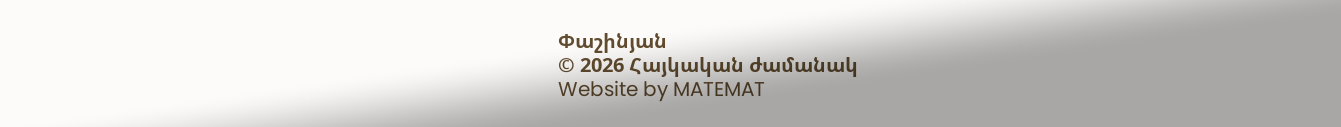Փաշինյան
© 2026 Հայկական ժամանակ
Website by MATEMAT